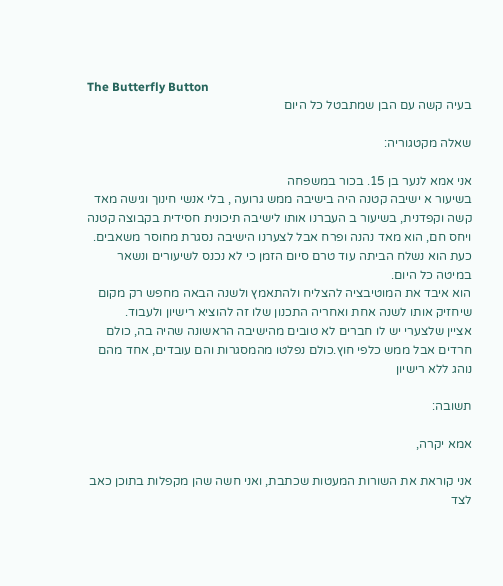The Butterfly Button
בעיה קשה עם הבן שמתבטל כל היום

שאלה מקטגוריה:

אני אמא לנער בן 15. בכור במשפחה
בשיעור א ישיבה קטנה היה בישיבה ממש גרועה , בלי אנשי חינוך וגישה מאד קשה וקפדנית, בשיעור ב העברנו אותו לישיבה תיכונית חסידית בקבוצה קטנה ויחס חם, הוא מאד נהנה ופרח אבל לצערנו הישיבה נסגרת מחוסר משאבים.
כעת הוא נשלח הביתה עוד טרם סיום הזמן כי לא נכנס לשיעורים ונשאר במיטה כל היום.
הוא איבד את המוטיבציה להצליח ולהתאמץ ולשנה הבאה מחפש רק מקום שיחזיק אותו לשנה אחת ואחריה התכנון שלו זה להוציא רישיון ולעבוד.
אציין שלצערי יש לו חברים לא טובים מהישיבה הראשונה שהיה בה, כולם חרדים אבל ממש כלפי חוץ.כולם נפלטו מהמסגרות והם עובדים, אחד מהם נוהג ללא רישיון

תשובה:

אמא יקרה,

אני קוראת את השורות המעטות שכתבת, ואני חשה שהן מקפלות בתוכן כאב לצד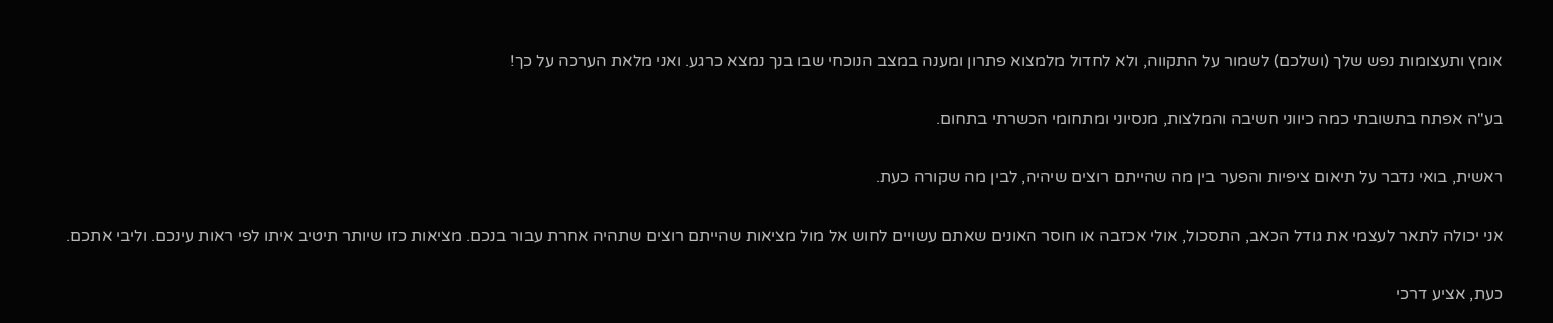אומץ ותעצומות נפש שלך (ושלכם) לשמור על התקווה, ולא לחדול מלמצוא פתרון ומענה במצב הנוכחי שבו בנך נמצא כרגע. ואני מלאת הערכה על כך!

בע"ה אפתח בתשובתי כמה כיווני חשיבה והמלצות, מנסיוני ומתחומי הכשרתי בתחום.

ראשית, בואי נדבר על תיאום ציפיות והפער בין מה שהייתם רוצים שיהיה, לבין מה שקורה כעת.

אני יכולה לתאר לעצמי את גודל הכאב, התסכול, אולי אכזבה או חוסר האונים שאתם עשויים לחוש אל מול מציאות שהייתם רוצים שתהיה אחרת עבור בנכם. מציאות כזו שיותר תיטיב איתו לפי ראות עינכם. וליבי אתכם.

כעת, אציע דרכי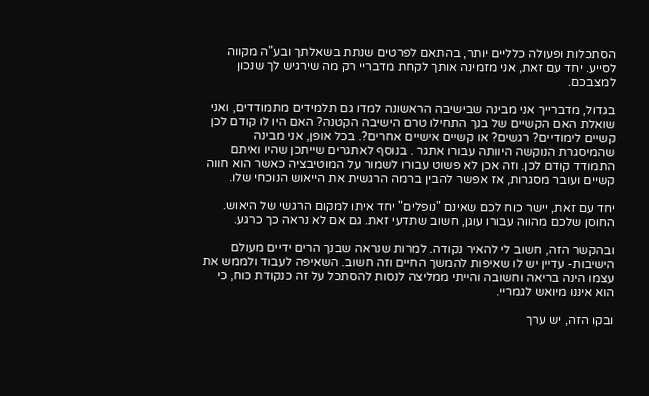הסתכלות ופעולה כלליים יותר, בהתאם לפרטים שנתת בשאלתך ובע"ה מקווה לסייע. יחד עם זאת, אני מזמינה אותך לקחת מדבריי רק מה שירגיש לך שנכון למצבכם.

בגדול, מדברייך אני מבינה שבישיבה הראשונה למדו גם תלמידים מתמודדים, ואני שואלת האם הקשיים של בנך התחילו טרם הישיבה הקטנה? האם היו לו קודם לכן קשיים לימודיים? רגשים? או קשיים אישיים אחרים?. בכל אופן, אני מבינה שהמיסגרת הנוקשה היוותה עבורו אתגר . בנוסף לאתגרים שייתכן שהיו ואיתם התמודד קודם לכן. וזה אכן לא פשוט עבורו לשמור על המוטיבציה כאשר הוא חווה קשיים ועובר מסגרות, אז אפשר להבין ברמה הרגשית את הייאוש הנוכחי שלו.

יחד עם זאת, יישר כוח לכם שאינם "נופלים" יחד איתו למקום הרגשי של היאוש. החוסן שלכם מהווה עבורו עוגן, חשוב שתדעי זאת. גם אם לא נראה כך כרגע.

ובהקשר הזה, חשוב לי להאיר נקודה. למרות שנראה שבנך הרים ידיים מעולם הישיבות- עדיין יש לו שאיפות להמשך החיים וזה חשוב. השאיפה לעבוד ולממש את עצמו הינה בריאה וחשובה והייתי ממליצה לנסות להסתכל על זה כנקודת כוח, כי הוא איננו מיואש לגמריי.

ובקו הזה, יש ערך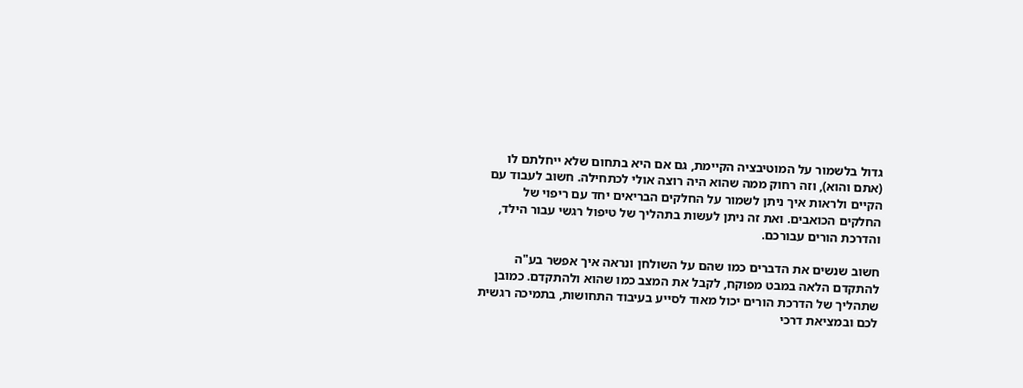גדול בלשמור על המוטיבציה הקיימת, גם אם היא בתחום שלא ייחלתם לו (אתם והוא), וזה רחוק ממה שהוא היה רוצה אולי לכתחילה. חשוב לעבוד עם הקיים ולראות איך ניתן לשמור על החלקים הבריאים יחד עם ריפוי של החלקים הכואבים. ואת זה ניתן לעשות בתהליך של טיפול רגשי עבור הילד, והדרכת הורים עבורכם.

חשוב שנשים את הדברים כמו שהם על השולחן ונראה איך אפשר בע"ה להתקדם הלאה במבט מפוקח, לקבל את המצב כמו שהוא ולהתקדם. כמובן שתהליך של הדרכת הורים יכול מאוד לסייע בעיבוד התחושות, בתמיכה רגשית לכם ובמציאת דרכי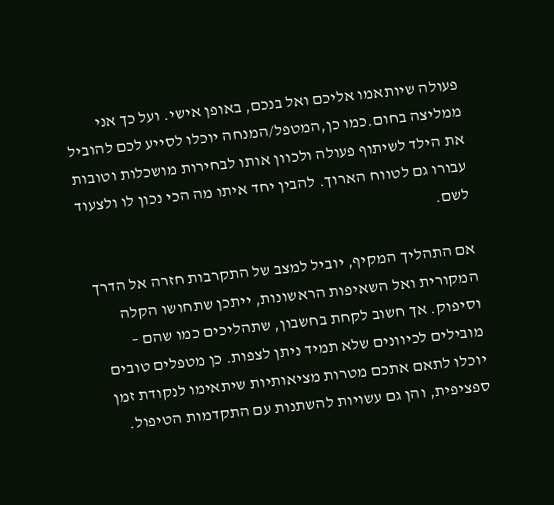פעולה שיותאמו אליכם ואל בנכם, באופן אישי. ועל כך אני ממליצה בחום.כמו כן,המטפל/המנחה יוכלו לסייע לכם להוביל את הילד לשיתוף פעולה ולכוון אותו לבחירות מושכלות וטובות עבורו גם לטווח הארוך. להבין יחד איתו מה הכי נכון לו ולצעוד לשם.

אם התהליך המקיף, יוביל למצב של התקרבות חזרה אל הדרך המקורית ואל השאיפות הראשונות, ייתכן שתחושו הקלה וסיפוק. אך חשוב לקחת בחשבון, שתהליכים כמו שהם – מובילים לכיוונים שלא תמיד ניתן לצפות. כן מטפלים טובים יוכלו לתאם אתכם מטרות מציאותיות שיתאימו לנקודת זמן ספציפית, והן גם עשויות להשתנות עם התקדמות הטיפול.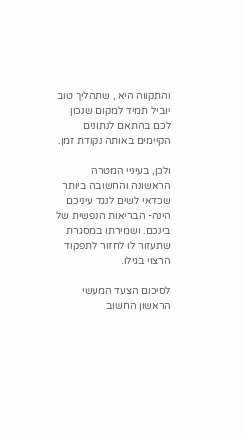והתקווה היא , שתהליך טוב יוביל תמיד למקום שנכון לכם בהתאם לנתונים הקיימים באותה נקודת זמן.

ולכן, בעיניי המטרה הראשונה והחשובה ביותר שכדאי לשים לנגד עיניכם הינה- הבריאות הנפשית של בינכם. ושמירתו במסגרת שתעזור לו לחזור לתפקוד הרצוי בגילו.

לסיכום הצעד המעשי הראשון החשוב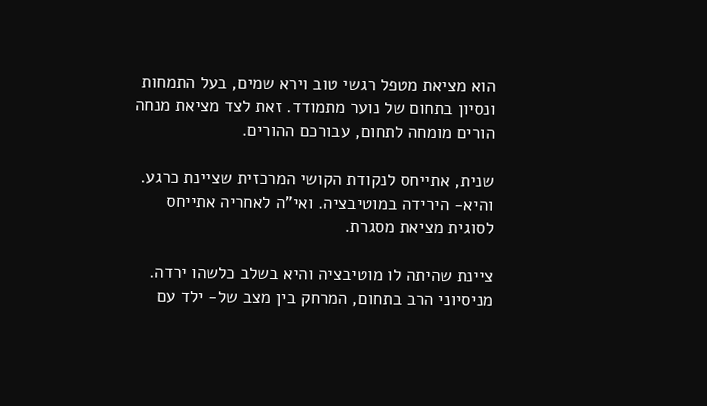הוא מציאת מטפל רגשי טוב וירא שמים, בעל התמחות ונסיון בתחום של נוער מתמודד. זאת לצד מציאת מנחה הורים מומחה לתחום, עבורכם ההורים.

שנית, אתייחס לנקודת הקושי המרכזית שציינת כרגע. והיא- הירידה במוטיבציה. ואי"ה לאחריה אתייחס לסוגית מציאת מסגרת.

ציינת שהיתה לו מוטיבציה והיא בשלב כלשהו ירדה. מניסיוני הרב בתחום, המרחק בין מצב של- ילד עם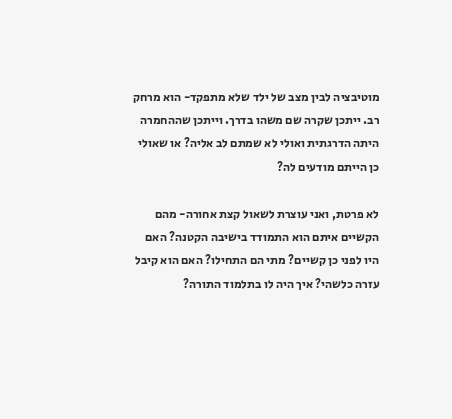מוטיבציה לבין מצב של ילד שלא מתפקד- הוא מרחק רב. ייתכן שקרה שם משהו בדרך. וייתכן שההחמרה היתה הדרגתית ואולי לא שמתם לב אליה? או שאולי כן הייתם מודעים לה?

לא פרטת, ואני עוצרת לשאול קצת אחורה- מהם הקשיים איתם הוא התמודד בישיבה הקטנה? האם היו לפני כן קשיים? מתי הם התחילו? האם הוא קיבל עזרה כלשהי? איך היה לו בתלמוד התורה?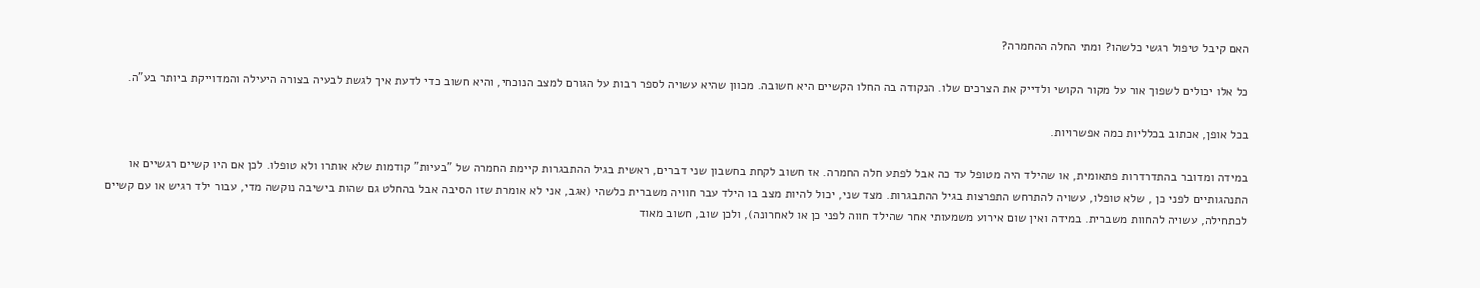האם קיבל טיפול רגשי כלשהו? ומתי החלה ההחמרה?

כל אלו יכולים לשפוך אור על מקור הקושי ולדייק את הצרכים שלו. הנקודה בה החלו הקשיים היא חשובה. מכוון שהיא עשויה לספר רבות על הגורם למצב הנוכחי, והיא חשוב כדי לדעת איך לגשת לבעיה בצורה היעילה והמדוייקת ביותר בע"ה.

בכל אופן, אכתוב בכלליות כמה אפשרויות.

במידה ומדובר בהתדרדרות פתאומית, או שהילד היה מטופל עד כה אבל לפתע חלה החמרה. אז חשוב לקחת בחשבון שני דברים, ראשית בגיל ההתבגרות קיימת החמרה של "בעיות" קודמות שלא אותרו ולא טופלו. לכן אם היו קשיים רגשיים או התנהגותיים לפני כן , שלא טופלו, עשויה להתרחש התפרצות בגיל ההתבגרות. מצד שני, יכול להיות מצב בו הילד עבר חוויה משברית כלשהי (אגב, אני לא אומרת שזו הסיבה אבל בהחלט גם שהות בישיבה נוקשה מדי, עבור ילד רגיש או עם קשיים לכתחילה, עשויה להחוות משברית. במידה ואין שום אירוע משמעותי אחר שהילד חווה לפני כן או לאחרונה), ולכן שוב, חשוב מאוד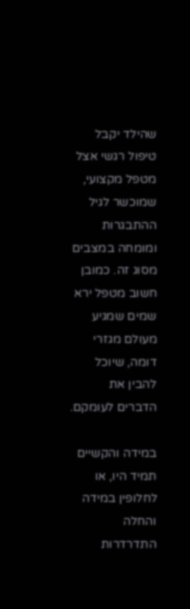שהילד יקבל טיפול רגשי אצל מטפל מקצועי, שמוכשר לגיל ההתבגרות ומומחה במצבים מסוג זה. כמובן חשוב מטפל ירא שמים שמגיע מעולם מגזרי דומה, שיוכל להבין את הדברים לעומקם.

במידה והקשיים תמיד היו, או לחלופין במידה והחלה התדרדרות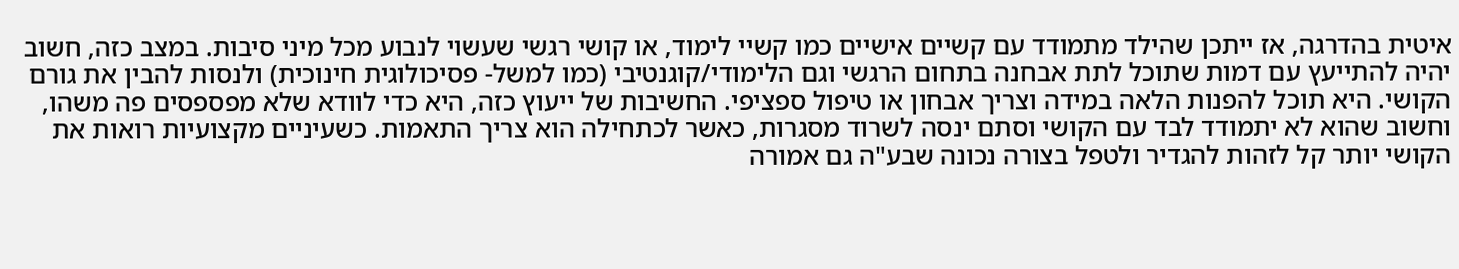איטית בהדרגה, אז ייתכן שהילד מתמודד עם קשיים אישיים כמו קשיי לימוד, או קושי רגשי שעשוי לנבוע מכל מיני סיבות. במצב כזה, חשוב יהיה להתייעץ עם דמות שתוכל לתת אבחנה בתחום הרגשי וגם הלימודי/קוגנטיבי (כמו למשל- פסיכולוגית חינוכית) ולנסות להבין את גורם הקושי. היא תוכל להפנות הלאה במידה וצריך אבחון או טיפול ספציפי. החשיבות של ייעוץ כזה, היא כדי לוודא שלא מפספסים פה משהו, וחשוב שהוא לא יתמודד לבד עם הקושי וסתם ינסה לשרוד מסגרות, כאשר לכתחילה הוא צריך התאמות. כשעיניים מקצועיות רואות את הקושי יותר קל לזהות להגדיר ולטפל בצורה נכונה שבע"ה גם אמורה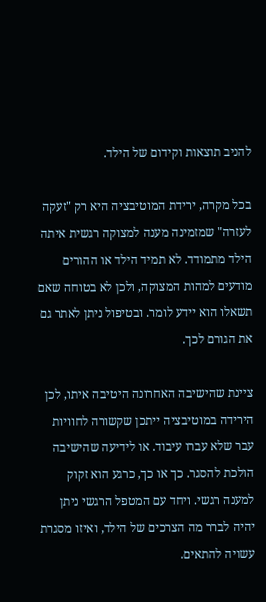להניב תוצאות וקידום של הילד.

בכל מקרה, ירידת המוטיבציה היא רק "זעקה לעזרה" שמזמינה מענה למצוקה רגשית איתה הילד מתמודד. לא תמיד הילד או ההורים מודעים למהות המצוקה, ולכן לא בטוחה שאם תשאלו הוא יידע לומר. ובטיפול ניתן לאתר גם את הגורם לכך.

ציינת שהישיבה האחרונה היטיבה איתו, לכן הירידה במוטיבציה ייתכן שקשורה לחוויות עבר שלא עברו עיבוד. או לידיעה שהישיבה הולכת להסגר. כך או כך, כרגע הוא זקוק למענה רגשי. ויחד עם המטפל הרגשי ניתן יהיה לברר מה הצרכים של הילד, ואיזו מסגרת עשויה להתאים.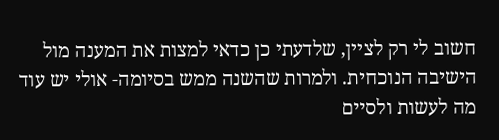חשוב לי רק לציין, שלדעתי כן כדאי למצות את המענה מול הישיבה הנוכחית. ולמרות שהשנה ממש בסיומה- אולי יש עוד מה לעשות ולסיים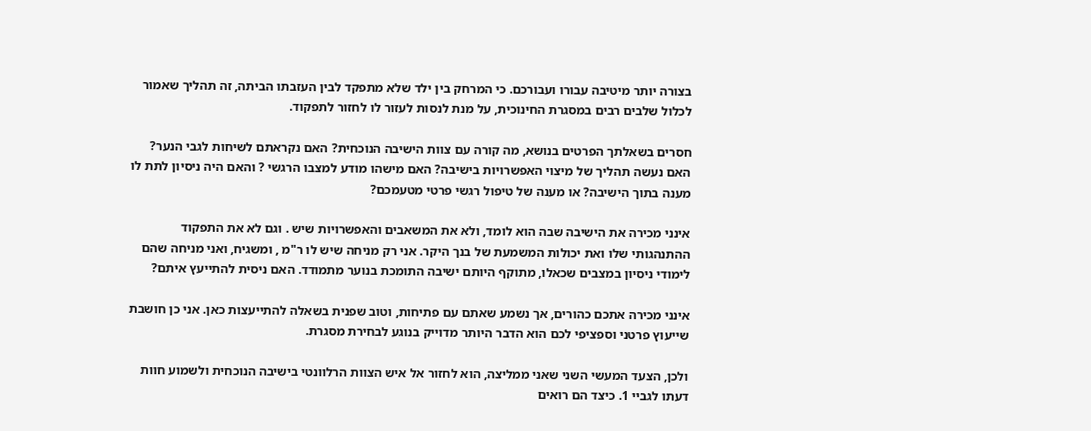בצורה יותר מיטיבה עבורו ועבורכם. כי המרחק בין ילד שלא מתפקד לבין העזבתו הביתה, זה תהליך שאמור לכלול שלבים רבים במסגרת החינוכית, על מנת לנסות לעזור לו לחזור לתפקוד.

חסרים בשאלתך הפרטים בנושא, מה קורה עם צוות הישיבה הנוכחית? האם נקראתם לשיחות לגבי הנער? האם נעשה תהליך של מיצוי האפשרויות בישיבה? האם מישהו מודע למצבו הרגשי ? והאם היה ניסיון לתת לו מענה בתוך הישיבה? או מענה של טיפול רגשי פרטי מטעמכם?

אינני מכירה את הישיבה שבה הוא לומד, ולא את המשאבים והאפשרויות שיש . וגם לא את התפקוד ההתנהגותי שלו ואת יכולות המשמעת של בנך היקר. אני רק מניחה שיש לו ר"מ , ומשגיח, ואני מניחה שהם לימודי ניסיון במצבים שכאלו, מתוקף היותם ישיבה התומכת בנוער מתמודד. האם ניסית להתייעץ איתם?

אינני מכירה אתכם כהורים, אך נשמע שאתם עם פתיחות, וטוב שפנית בשאלה להתייעצות כאן. אני כן חושבת שייעוץ פרטני וספציפי לכם הוא הדבר היותר מדוייק בנוגע לבחירת מסגרת.

ולכן, הצעד המעשי השני שאני ממליצה, הוא לחזור אל איש הצוות הרלוונטי בישיבה הנוכחית ולשמוע חוות דעתו לגביי 1. כיצד הם רואים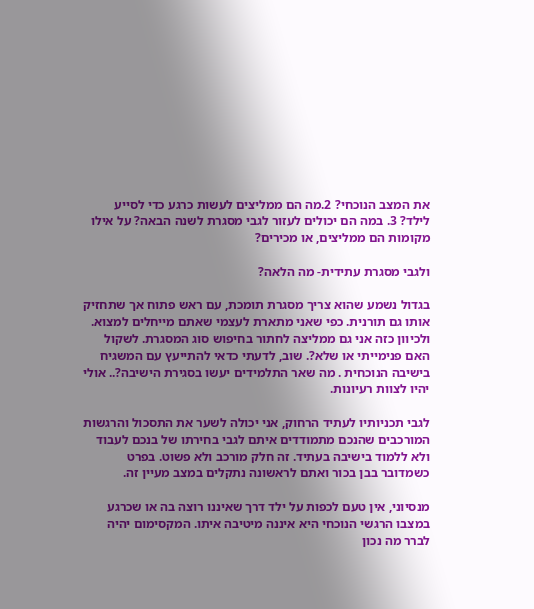את המצב הנוכחי? 2.מה הם ממליצים לעשות כרגע כדי לסייע לילד? 3. במה הם יכולים לעזור לגבי מסגרת לשנה הבאה? על אילו מקומות הם ממליצים, או מכירים?

ולגבי מסגרת עתידית- מה הלאה?

בגדול נשמע שהוא צריך מסגרת תומכת, עם ראש פתוח אך שתחזיק אותו גם תורנית. כפי שאני מתארת לעצמי שאתם מייחלים למצוא. ולכיוון כזה אני גם ממליצה לחתור בחיפוש סוג המסגרת. לשקול האם פנימייתי או שלא?. שוב, לדעתי כדאי להתייעץ עם המשגיח בישיבה הנוכחית . מה שאר התלמידים יעשו בסגירת הישיבה?.. אולי יהיו לצוות רעיונות.

לגבי תכניותיו לעתיד הרחוק, אני יכולה לשער את התסכול והרגשות המורכבים שהנכם מתמודדים איתם לגבי בחירתו של בנכם לעבוד ולא ללמוד בישיבה בעתיד. זה חלק מורכב ולא פשוט. בפרט כשמדובר בבן בכור ואתם לראשונה נתקלים במצב מעיין זה.

מנסיוני, אין טעם לכפות על ילד דרך שאיננו רוצה בה או שכרגע במצבו הרגשי הנוכחי היא איננה מיטיבה איתו. המקסימום יהיה לברר מה נכון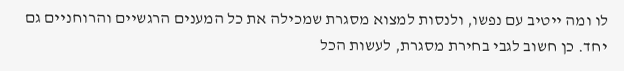לו ומה ייטיב עם נפשו, ולנסות למצוא מסגרת שמכילה את כל המענים הרגשיים והרוחניים גם יחד. כן חשוב לגבי בחירת מסגרת, לעשות הכל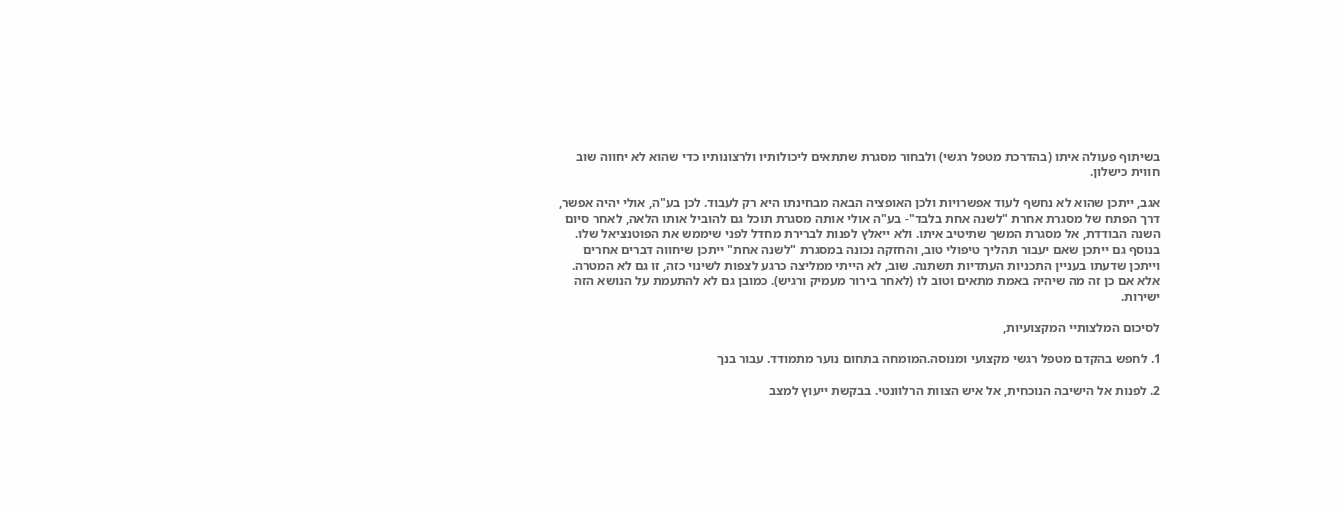בשיתוף פעולה איתו (בהדרכת מטפל רגשי) ולבחור מסגרת שתתאים ליכולותיו ולרצונותיו כדי שהוא לא יחווה שוב חווית כישלון.

אגב, ייתכן שהוא לא נחשף לעוד אפשרויות ולכן האופציה הבאה מבחינתו היא רק לעבוד. לכן בע"ה, אולי יהיה אפשר, דרך הפתח של מסגרת אחרת "לשנה אחת בלבד"- בע"ה אולי אותה מסגרת תוכל גם להוביל אותו הלאה, לאחר סיום השנה הבודדת, אל מסגרת המשך שתיטיב איתו. ולא ייאלץ לפנות לברירת מחדל לפני שיממש את הפוטנציאל שלו. בנוסף גם ייתכן שאם יעבור תהליך טיפולי טוב, והחזקה נכונה במסגרת "לשנה אחת" ייתכן שיחווה דברים אחרים וייתכן שדעתו בעניין התכניות העתדיות תשתנה. שוב, לא הייתי ממליצה כרגע לצפות לשינוי כזה, זו גם לא המטרה. אלא אם כן זה מה שיהיה באמת מתאים וטוב לו (לאחר בירור מעמיק ורגיש). כמובן גם לא להתעמת על הנושא הזה ישירות.

לסיכום המלצותיי המקצועיות,

1. לחפש בהקדם מטפל רגשי מקצועי ומנוסה.המומחה בתחום נוער מתמודד. עבור בנך

2. לפנות אל הישיבה הנוכחית, אל איש הצוות הרלוונטי. בבקשת ייעוץ למצב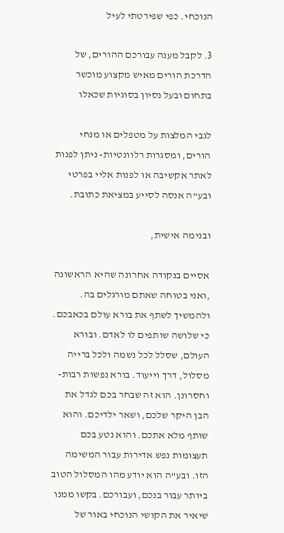הנוכחי. כפי שפירטתי לעיל

3. לקבל מענה עבורכם ההורים, של הדרכת הורים מאיש מקצוע מוכשר בתחום ובעל נסיון בסוגיות שכאלו

לגבי המלצות על מטפלים או מנחי הורים, ומסגרות רלוונטיות- ניתן לפנות לאתר אקשיבה או לפנות אליי בפרטי ובע"ה אנסה לסייע במציאת כתובת.

ובנימה אישית,

אסיים בנקודה אחרונה שהיא הראשונה ,ואני בטוחה שאתם מורגלים בה. ולהמשיך לשתף את בורא עולם בכאבכם. כי שלושה שותפים לו לאדם. ובורא העולם, שסלל לכל נשמה ולכל ברייה מסלול, דרך וייעוד. בורא נפשות רבות- וחסרונן. הוא זה שבחר בכם לגדל את הבן היקר שלכם, ושאר ילדיכם. והוא שותף מלא אתכם. והוא נטע בכם תעצומות נפש אדירות עבור המשימה הזו. ובע"ה הוא יודע מהו המסלול הטוב ביותר עבור בנכם, ועבורכם. בקשו ממנו שיאיר את הקושי הנוכחי באור של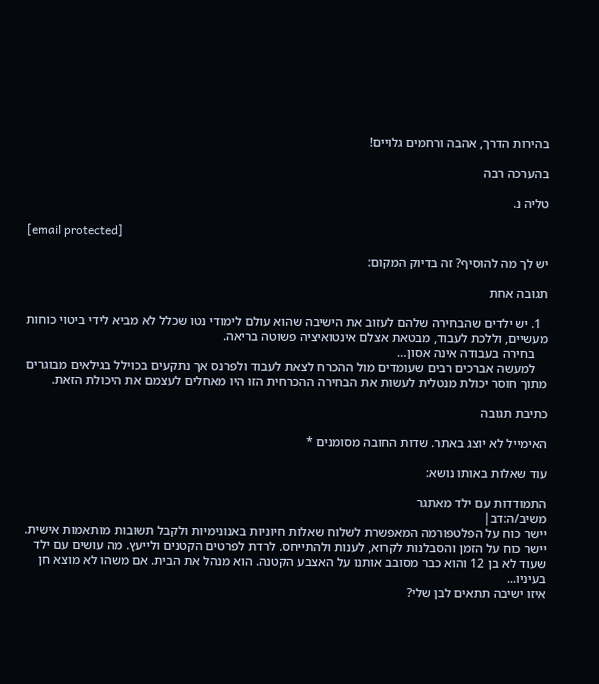בהירות הדרך, אהבה ורחמים גלויים!

בהערכה רבה

טליה נ.

[email protected]

יש לך מה להוסיף? זה בדיוק המקום:

תגובה אחת

  1. יש ילדים שהבחירה שלהם לעזוב את הישיבה שהוא עולם לימודי נטו שכלל לא מביא לידי ביטוי כוחות מעשיים, וללכת לעבוד, מבטאת אצלם אינטואיציה פשוטה בריאה.
    בחירה בעבודה אינה אסון…
    למעשה אברכים רבים שעומדים מול ההכרח לצאת לעבוד ולפרנס אך נתקעים בכוילל בגילאים מבוגרים מתוך חוסר יכולת מנטלית לעשות את הבחירה ההכרחית הזו היו מאחלים לעצמם את היכולת הזאת.

כתיבת תגובה

האימייל לא יוצג באתר. שדות החובה מסומנים *

עוד שאלות באותו נושא:

התמודדות עם ילד מאתגר
משיב/ה:דב|
יישר כוח על הפלטפורמה המאפשרת לשלוח שאלות חיוניות באנונימיות ולקבל תשובות מותאמות אישית. יישר כוח על הזמן והסבלנות לקרוא, לענות ולהתייחס. לרדת לפרטים הקטנים ולייעץ. מה עושים עם ילד שעוד לא בן 12 והוא כבר מסובב אותנו על האצבע הקטנה. הוא מנהל את הבית. אם משהו לא מוצא חן בעיניו...
איזו ישיבה תתאים לבן שלי?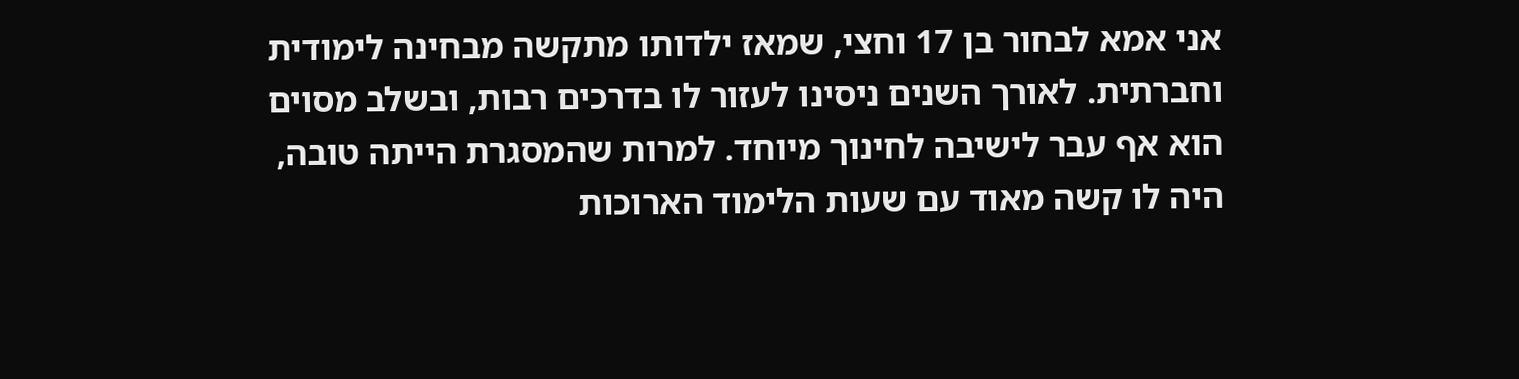אני אמא לבחור בן 17 וחצי, שמאז ילדותו מתקשה מבחינה לימודית וחברתית. לאורך השנים ניסינו לעזור לו בדרכים רבות, ובשלב מסוים הוא אף עבר לישיבה לחינוך מיוחד. למרות שהמסגרת הייתה טובה, היה לו קשה מאוד עם שעות הלימוד הארוכות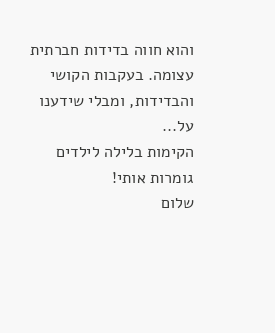והוא חווה בדידות חברתית עצומה. בעקבות הקושי והבדידות, ומבלי שידענו על...
הקימות בלילה לילדים גומרות אותי!
שלום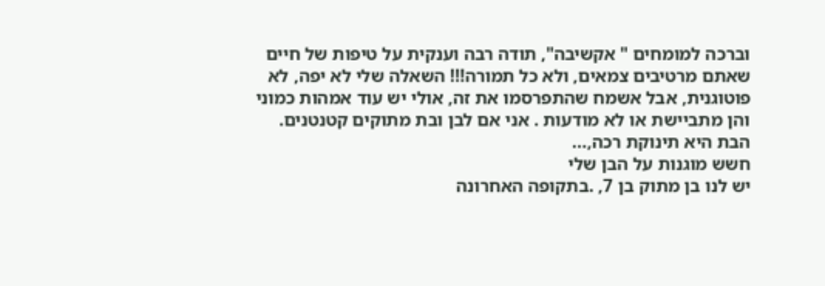וברכה למומחים " אקשיבה", תודה רבה וענקית על טיפות של חיים שאתם מרטיבים צמאים, ולא כל תמורה!!! השאלה שלי לא יפה, לא פוטוגנית, אבל אשמח שהתפרסמו את זה, אולי יש עוד אמהות כמוני והן מתביישת או לא מודעות . אני אם לבן ובת מתוקים קטנטנים. הבת היא תינוקת רכה,...
חשש מוגנות על הבן שלי
יש לנו בן מתוק בן 7, .בתקופה האחרונה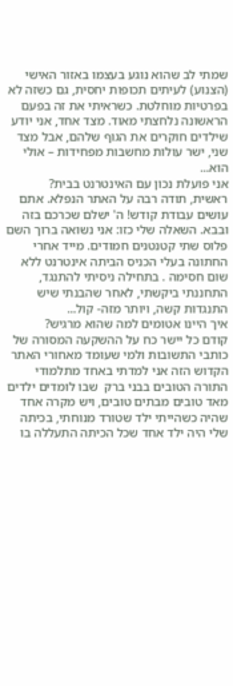שמתי לב שהוא נוגע בעצמו באזור האישי (הצנוע) לעיתים תכופות יחסית, גם כשזה לא בפרטיות מוחלטת. כשראיתי את זה בפעם הראשונה נלחצתי מאוד. מצד אחד, אני יודע שילדים חוקרים את הגוף שלהם, אבל מצד שני, ישר עולות מחשבות מפחידות – אולי הוא...
אני פועלת נכון עם האינטרנט בבית?
ראשית, תודה רבה על האתר הנפלא. אתם עושים עבודת קודש! ה' ישלם שכרכם בזה ובבא. השאלה שלי כזו: אני נשואה ברוך השם פלוס שתי קטנטנים חמודים. מייד אחרי החתונה בעלי הכניס הביתה אינטרנט ללא שום חסימה . בתחילה ניסיתי להתנגד, התחננתי ביקשתי, לאחר שהבנתי שיש התנגדות קשה, ויותר מזה- קול...
איך היינו אטומים למה שהוא מרגיש?
קודם כל יישר כח על ההשקעה המסורה של כותבי התשובות ולמי שעומד מאחורי האתר הקדוש הזה אני למדתי באחד מתלמודי התורה הטובים בבני ברק  שבו לומדים ילדים מאד טובים מבתים טובים, ויש מקרה אחד שהיה כשהייתי ילד שטורד מנוחתי, בכיתה שלי היה ילד אחד שכל הכיתה התעללה בו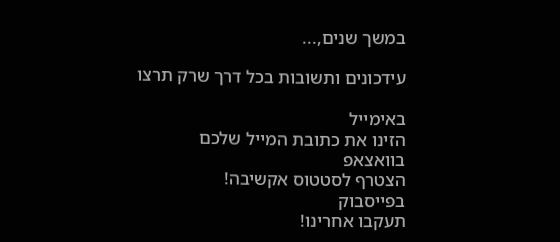במשך שנים,...

עידכונים ותשובות בכל דרך שרק תרצו

באימייל
הזינו את כתובת המייל שלכם
בוואצאפ
הצטרף לסטטוס אקשיבה!
בפייסבוק
תעקבו אחרינו!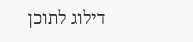דילוג לתוכן